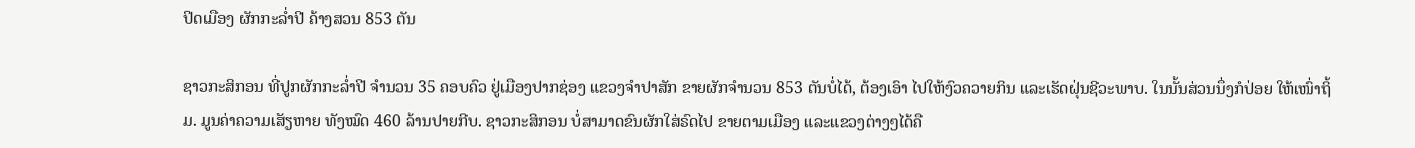ປິດເມືອງ ຜັກກະລໍ່າປີ ຄ້າງສວນ 853 ຕັນ

ຊາວກະສິກອນ ທີ່ປູກຜັກກະລໍ່າປີ ຈໍານວນ 35 ຄອບຄົວ ຢູ່ເມືອງປາກຊ່ອງ ແຂວງຈໍາປາສັກ ຂາຍຜັກຈໍານວນ 853 ຕັນບໍ່ໄດ້, ຕ້ອງເອົາ ໄປໃຫ້ງົວຄວາຍກິນ ແລະເຮັດຝຸ່ນຊີວະພາບ. ໃນນັ້ນສ່ວນນຶ່ງກໍປ່ອຍ ໃຫ້ເໜົ່າຖິ້ມ. ມູນຄ່າຄວາມເສັຽຫາຍ ທັງໝົດ 460 ລ້ານປາຍກີບ. ຊາວກະສິກອນ ບໍ່ສາມາດຂົນຜັກໃສ່ຣົດໄປ ຂາຍຕາມເມືອງ ແລະແຂວງຕ່າງໆໄດ້ຄື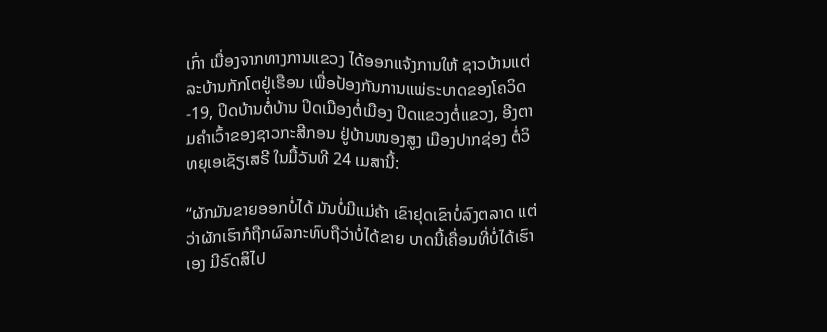ເກົ່າ ເນື່ອງຈາກທາງການແຂວງ ໄດ້ອອກແຈ້ງການໃຫ້ ຊາວບ້ານແຕ່ລະບ້ານກັກໂຕຢູ່ເຮືອນ ເພື່ອປ້ອງກັນການແພ່ຣະບາດຂອງໂຄວິດ-19, ປິດບ້ານຕໍ່ບ້ານ ປິດເມືອງຕໍ່ເມືອງ ປິດແຂວງຕໍ່ແຂວງ, ອີງຕາມຄໍາເວົ້າຂອງຊາວກະສີກອນ ຢູ່ບ້ານໜອງສູງ ເມືອງປາກຊ່ອງ ຕໍ່ວິທຍຸເອເຊັຽເສຣີ ໃນມື້ວັນທີ 24 ເມສານີ້:

“ຜັກມັນຂາຍອອກບໍ່ໄດ້ ມັນບໍ່ມີແມ່ຄ້າ ເຂົາຢຸດເຂົາບໍ່ລົງຕລາດ ແຕ່ວ່າຜັກເຮົາກໍຖືກຜົລກະທົບຖືວ່າບໍ່ໄດ້ຂາຍ ບາດນີ້ເຄື່ອນທີ່ບໍ່ໄດ້ເຮົາເອງ ມີຣົດສິໄປ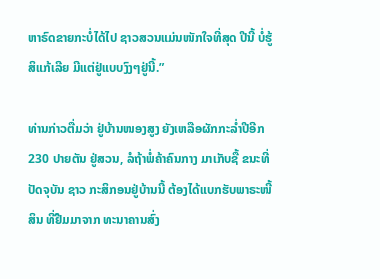ຫາຣົດຂາຍກະບໍ່ໄດ້ໄປ ຊາວສວນແມ່ນໜັກໃຈທີ່ສຸດ ປີນີ້ ບໍ່ຮູ້ສິແກ້ເລີຍ ມີແຕ່ຢູ່ແບບງົງໆຢູ່ນີ້.”

ທ່ານກ່າວຕື່ມວ່າ ຢູ່ບ້ານໜອງສູງ ຍັງເຫລືອຜັກກະລໍ່າປີອີກ 230 ປາຍຕັນ ຢູ່ສວນ, ລໍຖ້າພໍ່ຄ້າຄົນກາງ ມາເກັບຊື້ ຂນະທີ່ປັດຈຸບັນ ຊາວ ກະສິກອນຢູ່ບ້ານນີ້ ຕ້ອງໄດ້ແບກຮັບພາຣະໜີ້ສິນ ທີ່ຢືມມາຈາກ ທະນາຄານສົ່ງ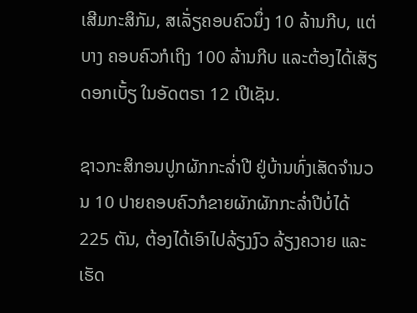ເສີມກະສິກັມ, ສເລັ່ຽຄອບຄົວນຶ່ງ 10 ລ້ານກີບ, ແຕ່ບາງ ຄອບຄົວກໍເຖິງ 100 ລ້ານກີບ ແລະຕ້ອງໄດ້ເສັຽດອກເບັ້ຽ ໃນອັດຕຣາ 12 ເປີເຊັນ.

ຊາວກະສິກອນປູກຜັກກະລໍ່າປີ ຢູ່ບ້ານທົ່ງເສັດຈໍານວນ 10 ປາຍຄອບຄົວກໍຂາຍຜັກຜັກກະລໍ່າປີບໍ່ໄດ້ 225 ຕັນ, ຕ້ອງໄດ້ເອົາໄປລ້ຽງງົວ ລ້ຽງຄວາຍ ແລະເຮັດ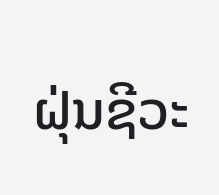ຝຸ່ນຊີວະ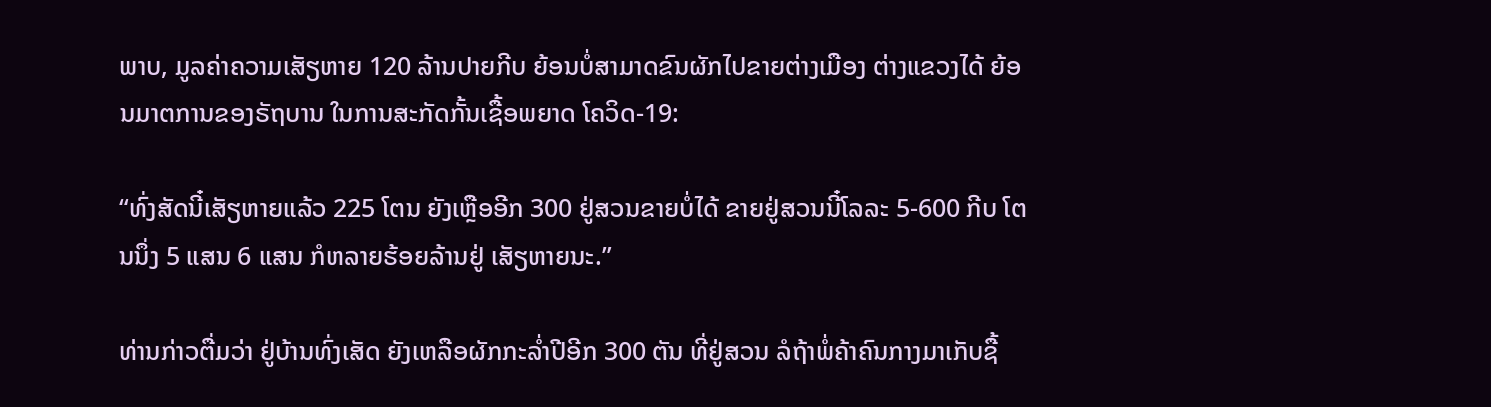ພາບ, ມູລຄ່າຄວາມເສັຽຫາຍ 120 ລ້ານປາຍກີບ ຍ້ອນບໍ່ສາມາດຂົນຜັກໄປຂາຍຕ່າງເມືອງ ຕ່າງແຂວງໄດ້ ຍ້ອນມາຕການຂອງຣັຖບານ ໃນການສະກັດກັ້ນເຊື້ອພຍາດ ໂຄວິດ-19:

“ທົ່ງສັດນີ໋ເສັຽຫາຍແລ້ວ 225 ໂຕນ ຍັງເຫຼືອອີກ 300 ຢູ່ສວນຂາຍບໍ່ໄດ້ ຂາຍຢູ່ສວນນີ໋ໂລລະ 5-600 ກີບ ໂຕນນຶ່ງ 5 ແສນ 6 ແສນ ກໍຫລາຍຮ້ອຍລ້ານຢູ່ ເສັຽຫາຍນະ.”

ທ່ານກ່າວຕື່ມວ່າ ຢູ່ບ້ານທົ່ງເສັດ ຍັງເຫລືອຜັກກະລໍ່າປີອີກ 300 ຕັນ ທີ່ຢູ່ສວນ ລໍຖ້າພໍ່ຄ້າຄົນກາງມາເກັບຊື້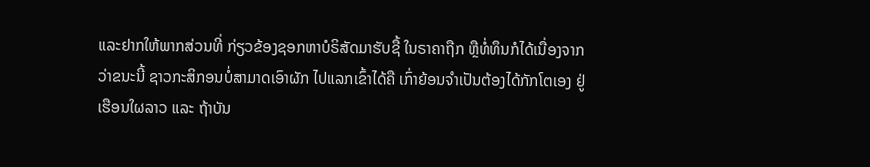ແລະຢາກໃຫ້ພາກສ່ວນທີ່ ກ່ຽວຂ້ອງຊອກຫາບໍຣິສັດມາຮັບຊື້ ໃນຣາຄາຖືກ ຫຼືທໍ່ທຶນກໍໄດ້ເນື່ອງຈາກ ວ່າຂນະນີ້ ຊາວກະສິກອນບໍ່ສາມາດເອົາຜັກ ໄປແລກເຂົ້າໄດ້ຄື ເກົ່າຍ້ອນຈໍາເປັນຕ້ອງໄດ້ກັກໂຕເອງ ຢູ່ເຮືອນໃຜລາວ ແລະ ຖ້າບັນ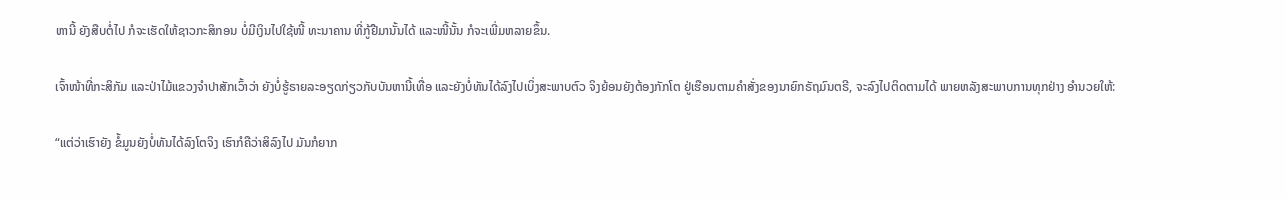ຫານີ້ ຍັງສືບຕໍ່ໄປ ກໍຈະເຮັດໃຫ້ຊາວກະສິກອນ ບໍ່ມີເງິນໄປໃຊ້ໜີ້ ທະນາຄານ ທີ່ກູ້ຢືມານັ້ນໄດ້ ແລະໜີ້ນັ້ນ ກໍຈະເພີ່ມຫລາຍຂຶ້ນ.

ເຈົ້າໜ້າທີ່ກະສິກັມ ແລະປ່າໄມ້ແຂວງຈໍາປາສັກເວົ້າວ່າ ຍັງບໍ່ຮູ້ຣາຍລະອຽດກ່ຽວກັບບັນຫານີ້ເທື່ອ ແລະຍັງບໍ່ທັນໄດ້ລົງໄປເບິ່ງສະພາບຕົວ ຈິງຍ້ອນຍັງຕ້ອງກັກໂຕ ຢູ່ເຮືອນຕາມຄໍາສັ່ງຂອງນາຍົກຣັຖມົນຕຣີ, ຈະລົງໄປຕິດຕາມໄດ້ ພາຍຫລັງສະພາບການທຸກຢ່າງ ອໍານວຍໃຫ້:

“ແຕ່ວ່າເຮົາຍັງ ຂໍ້ມູນຍັງບໍ່ທັນໄດ້ລົງໂຕຈິງ ເຮົາກໍຄືວ່າສິລົງໄປ ມັນກໍຍາກ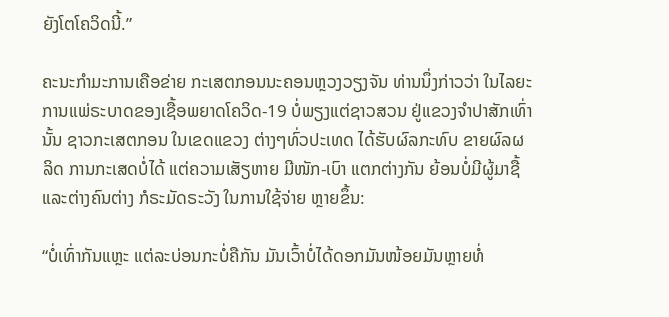ຍັງໂຕໂຄວິດນີ້.”

ຄະນະກໍາມະການເຄືອຂ່າຍ ກະເສຕກອນນະຄອນຫຼວງວຽງຈັນ ທ່ານນຶ່ງກ່າວວ່າ ໃນໄລຍະການແພ່ຣະບາດຂອງເຊື້ອພຍາດໂຄວິດ-19 ບໍ່ພຽງແຕ່ຊາວສວນ ຢູ່ແຂວງຈໍາປາສັກເທົ່ານັ້ນ ຊາວກະເສຕກອນ ໃນເຂດແຂວງ ຕ່າງໆທົ່ວປະເທດ ໄດ້ຮັບຜົລກະທົບ ຂາຍຜົລຜລິດ ການກະເສດບໍ່ໄດ້ ແຕ່ຄວາມເສັຽຫາຍ ມີໜັກ-ເບົາ ແຕກຕ່າງກັນ ຍ້ອນບໍ່ມີຜູ້ມາຊື້ ແລະຕ່າງຄົນຕ່າງ ກໍຣະມັດຣະວັງ ໃນການໃຊ້ຈ່າຍ ຫຼາຍຂຶ້ນ:

“ບໍ່ເທົ່າກັນແຫຼະ ແຕ່ລະບ່ອນກະບໍ່ຄືກັນ ມັນເວົ້າບໍ່ໄດ້ດອກມັນໜ້ອຍມັນຫຼາຍທໍ່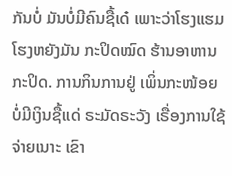ກັນບໍ່ ມັນບໍ່ມີຄົນຊື້ເດ໋ ເພາະວ່າໂຮງແຮມໂຮງຫຍັງມັນ ກະປິດໝົດ ຮ້ານອາຫານກະປິດ. ການກິນການຢູ່ ເພິ່ນກະໜ້ອຍ ບໍ່ມີເງິນຊື້ແດ່ ຣະມັດຣະວັງ ເຣື່ອງການໃຊ້ຈ່າຍເນາະ ເຂົາ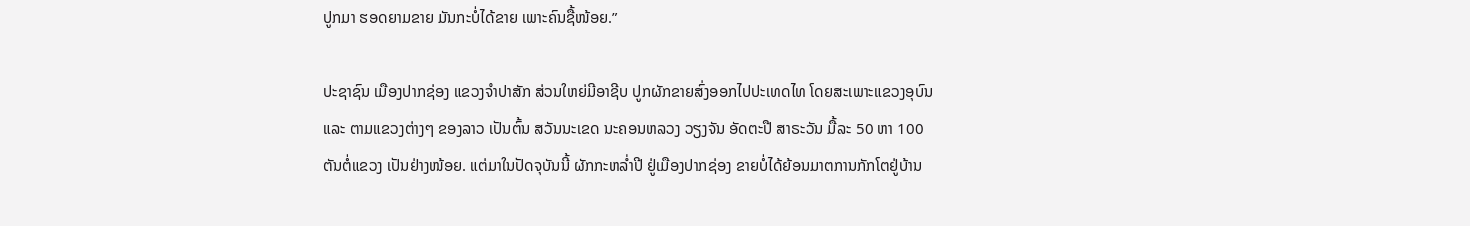ປູກມາ ຮອດຍາມຂາຍ ມັນກະບໍ່ໄດ້ຂາຍ ເພາະຄົນຊື້ໜ້ອຍ.”

ປະຊາຊົນ ເມືອງປາກຊ່ອງ ແຂວງຈໍາປາສັກ ສ່ວນໃຫຍ່ມີອາຊີບ ປູກຜັກຂາຍສົ່ງອອກໄປປະເທດໄທ ໂດຍສະເພາະແຂວງອຸບົນ ແລະ ຕາມແຂວງຕ່າງໆ ຂອງລາວ ເປັນຕົ້ນ ສວັນນະເຂດ ນະຄອນຫລວງ ວຽງຈັນ ອັດຕະປື ສາຣະວັນ ມື້ລະ 50 ຫາ 100 ຕັນຕໍ່ແຂວງ ເປັນຢ່າງໜ້ອຍ. ແຕ່ມາໃນປັດຈຸບັນນີ້ ຜັກກະຫລໍ່າປີ ຢູ່ເມືອງປາກຊ່ອງ ຂາຍບໍ່ໄດ້ຍ້ອນມາຕການກັກໂຕຢູ່ບ້ານ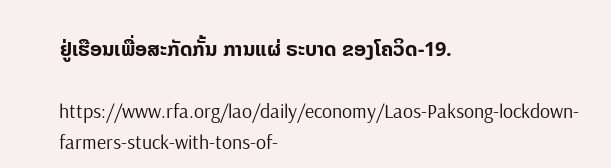ຢູ່ເຮືອນເພື່ອສະກັດກັ້ນ ການແຜ່ ຣະບາດ ຂອງໂຄວິດ-19.

https://www.rfa.org/lao/daily/economy/Laos-Paksong-lockdown-farmers-stuck-with-tons-of-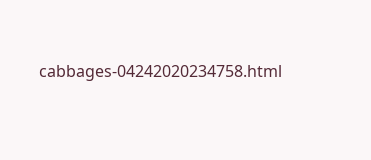cabbages-04242020234758.html